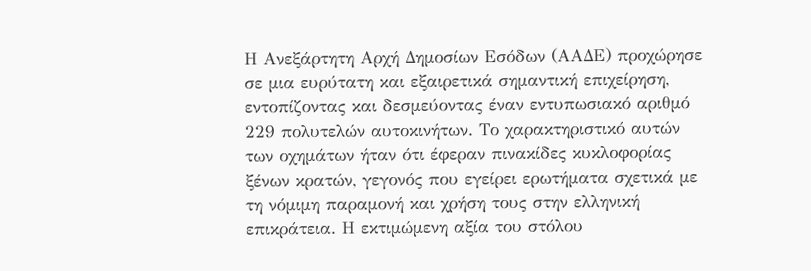Η Ανεξάρτητη Αρχή Δημοσίων Εσόδων (ΑΑΔΕ) προχώρησε σε μια ευρύτατη και εξαιρετικά σημαντική επιχείρηση, εντοπίζοντας και δεσμεύοντας έναν εντυπωσιακό αριθμό 229 πολυτελών αυτοκινήτων. Το χαρακτηριστικό αυτών των οχημάτων ήταν ότι έφεραν πινακίδες κυκλοφορίας ξένων κρατών, γεγονός που εγείρει ερωτήματα σχετικά με τη νόμιμη παραμονή και χρήση τους στην ελληνική επικράτεια. Η εκτιμώμενη αξία του στόλου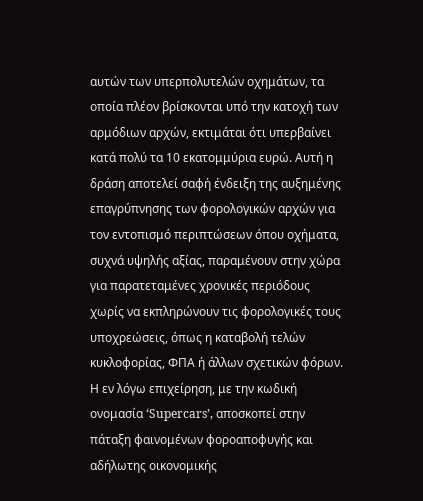αυτών των υπερπολυτελών οχημάτων, τα οποία πλέον βρίσκονται υπό την κατοχή των αρμόδιων αρχών, εκτιμάται ότι υπερβαίνει κατά πολύ τα 10 εκατομμύρια ευρώ. Αυτή η δράση αποτελεί σαφή ένδειξη της αυξημένης επαγρύπνησης των φορολογικών αρχών για τον εντοπισμό περιπτώσεων όπου οχήματα, συχνά υψηλής αξίας, παραμένουν στην χώρα για παρατεταμένες χρονικές περιόδους χωρίς να εκπληρώνουν τις φορολογικές τους υποχρεώσεις, όπως η καταβολή τελών κυκλοφορίας, ΦΠΑ ή άλλων σχετικών φόρων.
Η εν λόγω επιχείρηση, με την κωδική ονομασία ‘Supercars’, αποσκοπεί στην πάταξη φαινομένων φοροαποφυγής και αδήλωτης οικονομικής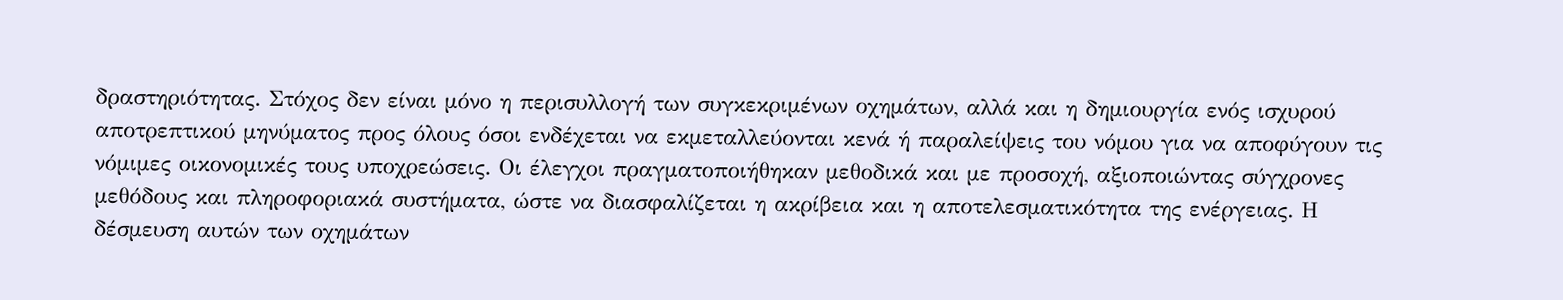δραστηριότητας. Στόχος δεν είναι μόνο η περισυλλογή των συγκεκριμένων οχημάτων, αλλά και η δημιουργία ενός ισχυρού αποτρεπτικού μηνύματος προς όλους όσοι ενδέχεται να εκμεταλλεύονται κενά ή παραλείψεις του νόμου για να αποφύγουν τις νόμιμες οικονομικές τους υποχρεώσεις. Οι έλεγχοι πραγματοποιήθηκαν μεθοδικά και με προσοχή, αξιοποιώντας σύγχρονες μεθόδους και πληροφοριακά συστήματα, ώστε να διασφαλίζεται η ακρίβεια και η αποτελεσματικότητα της ενέργειας. Η δέσμευση αυτών των οχημάτων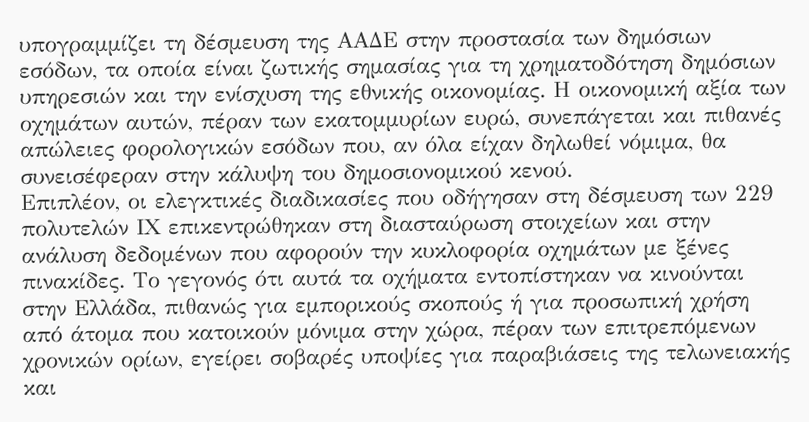υπογραμμίζει τη δέσμευση της ΑΑΔΕ στην προστασία των δημόσιων εσόδων, τα οποία είναι ζωτικής σημασίας για τη χρηματοδότηση δημόσιων υπηρεσιών και την ενίσχυση της εθνικής οικονομίας. Η οικονομική αξία των οχημάτων αυτών, πέραν των εκατομμυρίων ευρώ, συνεπάγεται και πιθανές απώλειες φορολογικών εσόδων που, αν όλα είχαν δηλωθεί νόμιμα, θα συνεισέφεραν στην κάλυψη του δημοσιονομικού κενού.
Επιπλέον, οι ελεγκτικές διαδικασίες που οδήγησαν στη δέσμευση των 229 πολυτελών ΙΧ επικεντρώθηκαν στη διασταύρωση στοιχείων και στην ανάλυση δεδομένων που αφορούν την κυκλοφορία οχημάτων με ξένες πινακίδες. Το γεγονός ότι αυτά τα οχήματα εντοπίστηκαν να κινούνται στην Ελλάδα, πιθανώς για εμπορικούς σκοπούς ή για προσωπική χρήση από άτομα που κατοικούν μόνιμα στην χώρα, πέραν των επιτρεπόμενων χρονικών ορίων, εγείρει σοβαρές υποψίες για παραβιάσεις της τελωνειακής και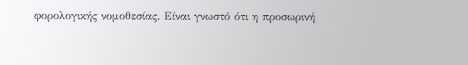φορολογικής νομοθεσίας. Είναι γνωστό ότι η προσωρινή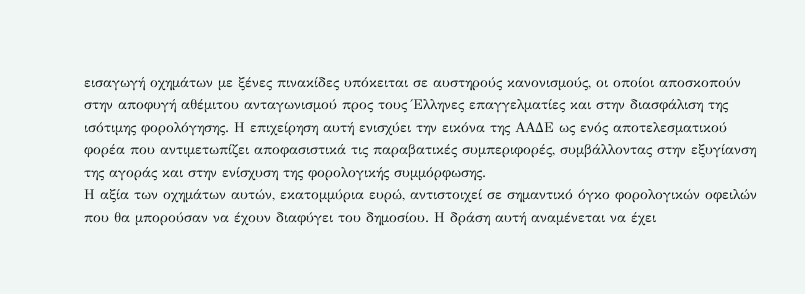εισαγωγή οχημάτων με ξένες πινακίδες υπόκειται σε αυστηρούς κανονισμούς, οι οποίοι αποσκοπούν στην αποφυγή αθέμιτου ανταγωνισμού προς τους Έλληνες επαγγελματίες και στην διασφάλιση της ισότιμης φορολόγησης. Η επιχείρηση αυτή ενισχύει την εικόνα της ΑΑΔΕ ως ενός αποτελεσματικού φορέα που αντιμετωπίζει αποφασιστικά τις παραβατικές συμπεριφορές, συμβάλλοντας στην εξυγίανση της αγοράς και στην ενίσχυση της φορολογικής συμμόρφωσης.
Η αξία των οχημάτων αυτών, εκατομμύρια ευρώ, αντιστοιχεί σε σημαντικό όγκο φορολογικών οφειλών που θα μπορούσαν να έχουν διαφύγει του δημοσίου. Η δράση αυτή αναμένεται να έχει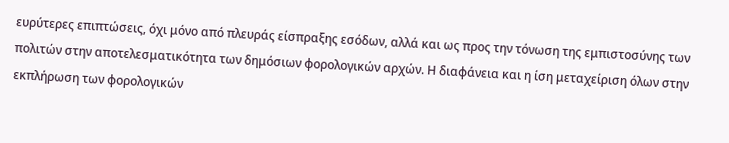ευρύτερες επιπτώσεις, όχι μόνο από πλευράς είσπραξης εσόδων, αλλά και ως προς την τόνωση της εμπιστοσύνης των πολιτών στην αποτελεσματικότητα των δημόσιων φορολογικών αρχών. Η διαφάνεια και η ίση μεταχείριση όλων στην εκπλήρωση των φορολογικών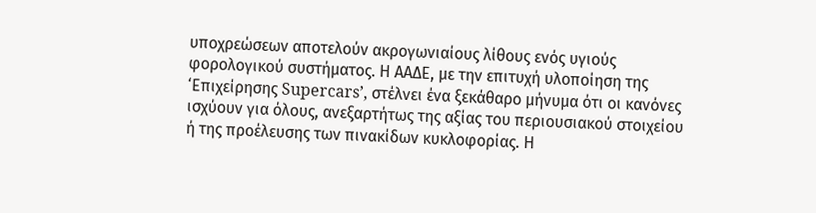υποχρεώσεων αποτελούν ακρογωνιαίους λίθους ενός υγιούς φορολογικού συστήματος. Η ΑΑΔΕ, με την επιτυχή υλοποίηση της ‘Επιχείρησης Supercars’, στέλνει ένα ξεκάθαρο μήνυμα ότι οι κανόνες ισχύουν για όλους, ανεξαρτήτως της αξίας του περιουσιακού στοιχείου ή της προέλευσης των πινακίδων κυκλοφορίας. Η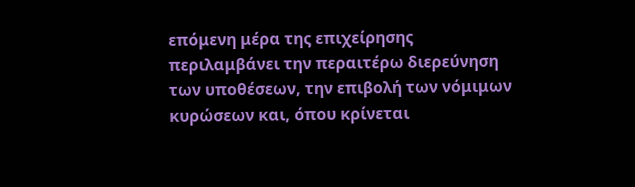επόμενη μέρα της επιχείρησης περιλαμβάνει την περαιτέρω διερεύνηση των υποθέσεων, την επιβολή των νόμιμων κυρώσεων και, όπου κρίνεται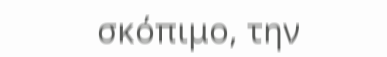σκόπιμο, την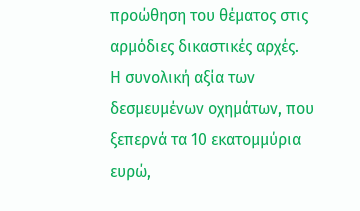προώθηση του θέματος στις αρμόδιες δικαστικές αρχές.
Η συνολική αξία των δεσμευμένων οχημάτων, που ξεπερνά τα 10 εκατομμύρια ευρώ,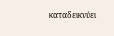καταδεικνύει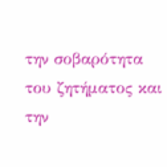την σοβαρότητα του ζητήματος και την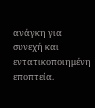ανάγκη για συνεχή και εντατικοποιημένη εποπτεία.